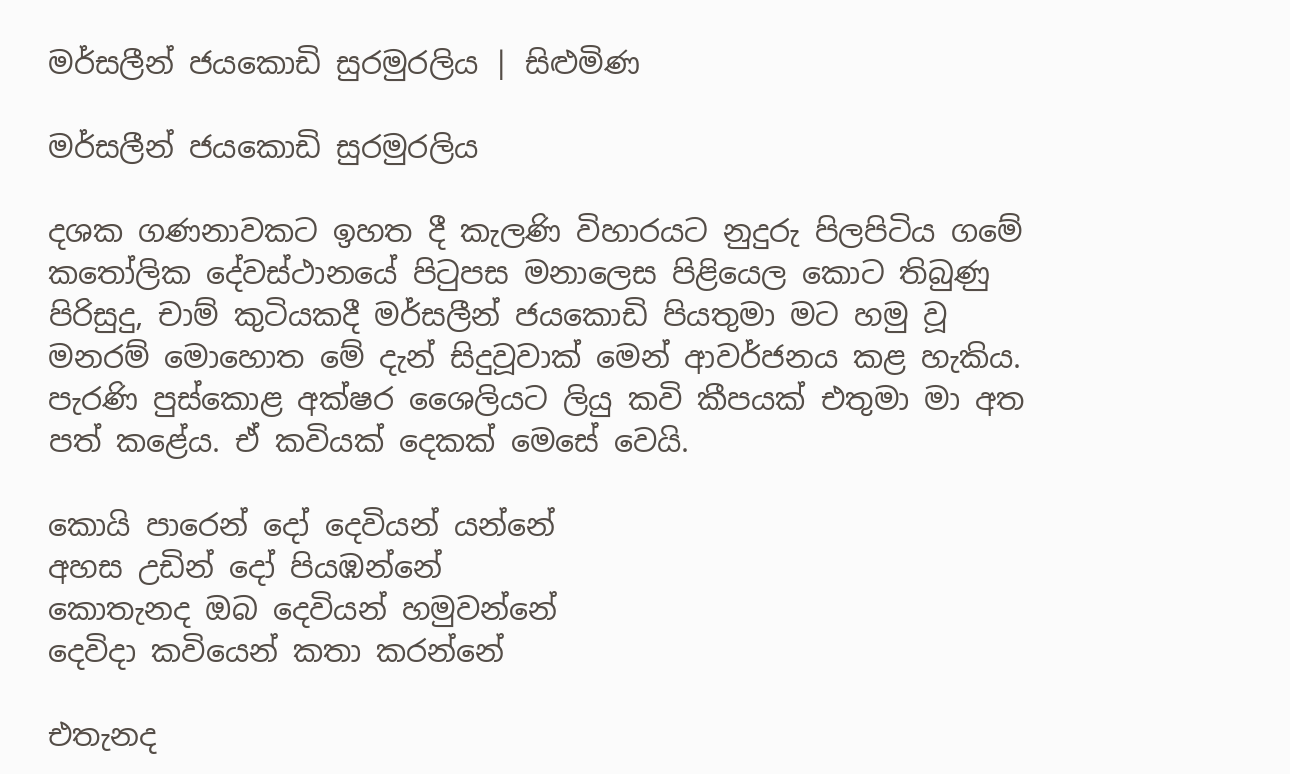මර්සලීන් ජයකොඩි සුරමුරලිය | සිළුමිණ

මර්සලීන් ජයකොඩි සුරමුරලිය

දශක ගණනාවකට ඉහත දී කැලණි විහාරයට නුදුරු පිලපිටිය ගමේ කතෝලික දේවස්ථානයේ පිටුපස මනාලෙස පිළියෙල කොට තිබුණු පිරිසුදු, චාම් කුටියකදී මර්සලීන් ජයකොඩි පියතුමා මට හමු වූ මනරම් මොහොත මේ දැන් සිදුවූවාක් මෙන් ආවර්ජනය කළ හැකිය. පැරණි පුස්කොළ අක්ෂර ශෛලියට ලියු කවි කීපයක් එතුමා මා අත පත් කළේය. ඒ කවියක් දෙකක් මෙසේ වෙයි.

කොයි පාරෙන් දෝ දෙවියන් යන්නේ
අහස උඩින් දෝ පියඹන්නේ
කොතැනද ඔබ දෙවියන් හමුවන්නේ
දෙවිදා කවියෙන් කතා කරන්නේ

එතැනද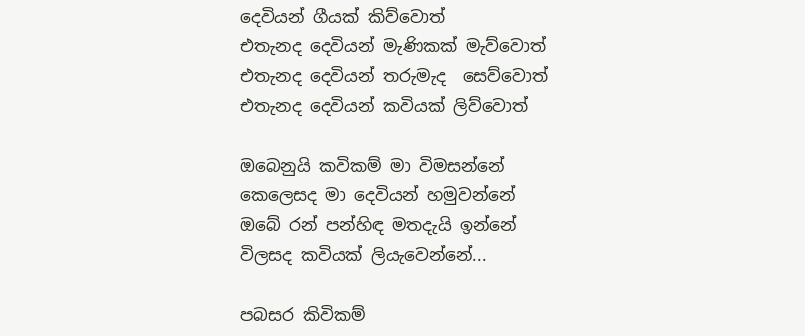දෙවියන් ගීයක් කිව්වොත්
එතැනද දෙවියන් මැණිකක් මැව්වොත්
එතැනද දෙවියන් තරුමැද ‍ සෙව්වොත්
එතැනද දෙවියන් කවියක් ලිව්වොත්

ඔබෙනුයි කවිකම් මා විමසන්නේ
කෙලෙසද මා දෙවියන් හමුවන්නේ
ඔබේ රන් පන්හිඳ මතදැයි ඉන්නේ
විලසද කවියක් ලියැවෙන්නේ...

පබසර කිවිකම්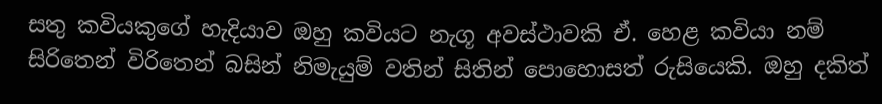සතු කවියකුගේ හැදියාව ඔහු කවියට නැගූ අවස්ථාවකි ඒ. හෙළ කවියා නම් සිරිතෙන් විරිතෙන් බසින් නිමැයුම් වතින් සිතින් පොහොසත් රුසියෙකි. ඔහු දකිත්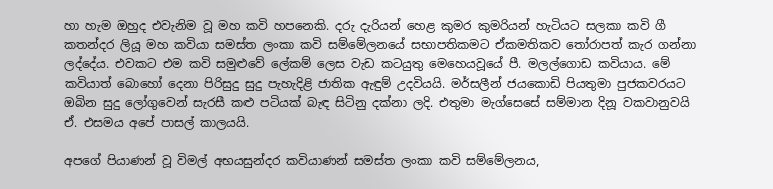හා හැම ඔහුද එවැනිම වූ මහ කවි හපනෙකි. දරු දැරියන් හෙළ කුමර කුමරියන් හැටියට සලකා කවි ගී කතන්දර ලියූ මහ කවියා සමස්ත ලංකා කවි සම්මේලනයේ සභාපතිකමට ඒකමතිකව තෝරාපත් කැර ගන්නා ලද්දේය. එවකට එම කවි සමුළුවේ ලේකම් ලෙස වැඩ කටයුතු මෙහෙයවූයේ පී. මලල්ගොඩ කවියාය. මේ කවියාත් බොහෝ දෙනා පිරිසුදු සුදු පැහැදිළි ජාතික ඇඳුම් උදවියයි. මර්සලීන් ජය‍කොඩි පියතුමා පුජකවරයට ඔබින සුදු ‍ලෝගුවෙන් සැරසී කළු පටියක් බැඳ සිටිනු දක්නා ලදි. එතුමා මැග්සෙසේ සම්මාන දිනූ වකවානුවයි ඒ. එසමය අපේ පාසල් කාලයයි.

අපගේ පියාණන් වූ විමල් අභයසුන්දර කවියාණන් සමස්ත ලංකා කවි සම්මේලනය,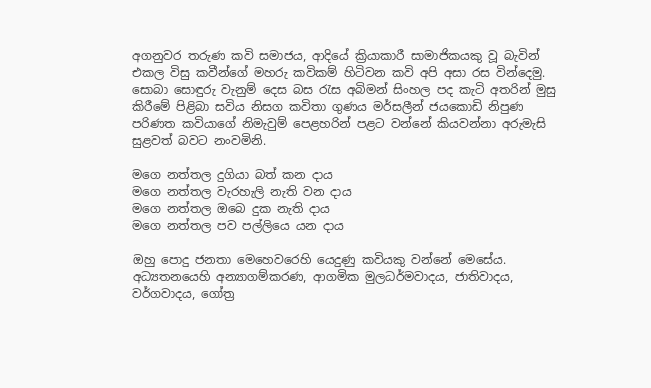අගනුවර තරුණ කවි සමාජය, ආදියේ ක්‍රියාකාරී සාමාජිකයකු වූ බැවින් එකල විසු කවීන්ගේ මහරු කවිකම් හිටිවන කවි අපි අසා රස වින්දෙමු. සොබා සොඳුරු වැනුම් දෙස බස රැස අබිමන් සිංහල පද කැටි අතරින් මුසු කිරීමේ පිළිබා සවිය නිසග කවිතා ගුණය මර්සලීන් ජයකොඩි නිපුණ පරිණත කවියාගේ නිමැවුම් පෙළහරින් පළට වන්නේ කියවන්නා අරුමැසි සුළවත් බවට නංවමිනි.

මගෙ නත්තල දුගියා බත් කන දාය
මගෙ නත්තල වැරහැලි නැති වන දාය
මගෙ නත්තල ඔබෙ දුක නැති දාය
මගෙ නත්තල පව පල්ලියෙ යන දාය

ඔහු පොදු ජනතා මෙහෙවරෙහි යෙදුණු කවියකු වන්නේ මෙසේය. අධ්‍යතනයෙහි අන්‍යාගම්කරණ, ආගමික මුලධර්මවාදය, ජාතිවාදය, වර්ගවාදය, ගෝත්‍ර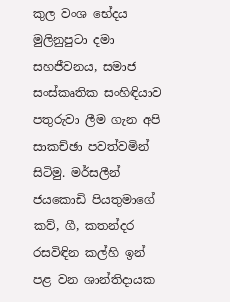කුල වංශ භේදය මුලිනුපුටා දමා සහජීවනය, සමාජ සංස්කෘතික සංහිඳියාව පතුරුවා ලීම ගැන අපි සාකච්ඡා පවත්වමින් සිටිමු. මර්සලීන් ජයකොඩි පියතුමාගේ කව්, ගී, කතන්දර රසවිඳින කල්හි ඉන් පළ වන ශාන්තිදායක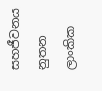සහජීවනය නුතන ලාංකික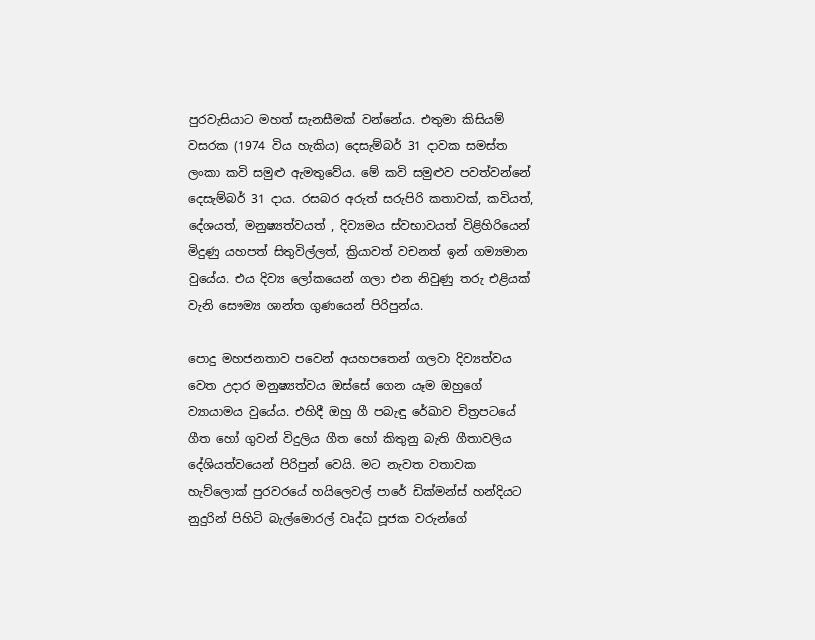පුරවැසියාට මහත් සැනසීමක් වන්නේය. එතුමා කිසියම් වසරක (1974 විය හැකිය) දෙසැම්බර් 31 දාවක සමස්ත ලංකා කවි සමුළු ඇමතුවේය. මේ කවි සමුළුව පවත්වන්නේ දෙසැම්බර් 31 දාය. රසබර අරුත් සරුපිරි කතාවක්, කවියත්, දේශයත්, මනුෂ්‍යත්වයත් , දිව්‍යමය ස්වභාවයත් විළිහිරියෙන් මිදුණු යහපත් සිතුවිල්ලත්, ක්‍රියාවත් වචනත් ඉන් ගම්‍යමාන වුයේය. එය දිව්‍ය ලෝකයෙන් ගලා එන නිවුණු තරු එළියක් වැනි සෞම්‍ය ශාන්ත ගුණයෙන් පිරිපුන්ය.

පොදු මහජනතාව පවෙන් අයහපතෙන් ගලවා දිව්‍යත්වය වෙත උදාර මනුෂ්‍යත්වය ඔස්සේ ගෙන යෑම ඔහුගේ ව්‍යායාමය වුයේය. එහිදී ඔහු ගී පබැඳු රේඛාව චිත්‍රපටයේ ගීත හෝ ගුවන් විදුලිය ගීත හෝ කිතුනු බැති ගීතාවලිය දේශියත්වයෙන් පිරිපුන් වෙයි. මට නැවත වතාවක හැව්ලොක් පුරවරයේ හයිලෙවල් පාරේ ඩික්මන්ස් හන්දියට නුදුරින් පිහිටි බැල්මොරල් වෘද්ධ පූජක වරුන්ගේ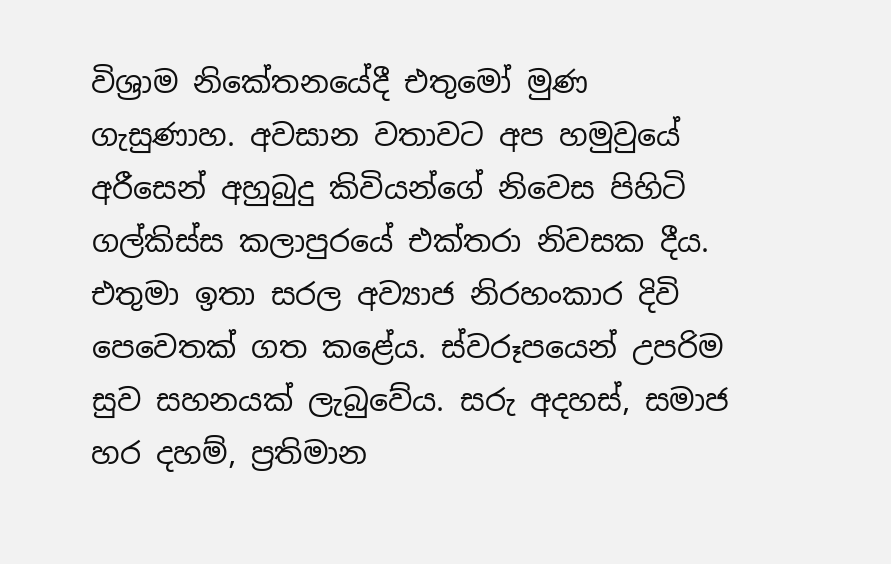විශ්‍රාම නිකේතනයේදී එතුමෝ මුණ ගැසුණාහ. අවසාන වතාවට අප හමුවුයේ අරීසෙන් අහුබුදු කිවියන්ගේ නිවෙස පිහිටි ගල්කිස්ස කලාපුරයේ එක්තරා නිවසක දීය. එතුමා ඉතා සරල අව්‍යාජ නිරහංකාර දිවි පෙවෙතක් ගත කළේය. ස්වරූපයෙන් උපරිම සුව සහනයක් ලැබුවේය. සරු අදහස්, සමාජ හර දහම්, ප්‍රතිමාන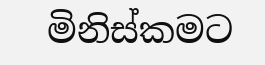මිනිස්කමට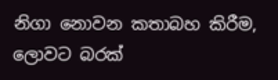නිගා නොවන කතාබහ කිරීම, ලොවට බරක්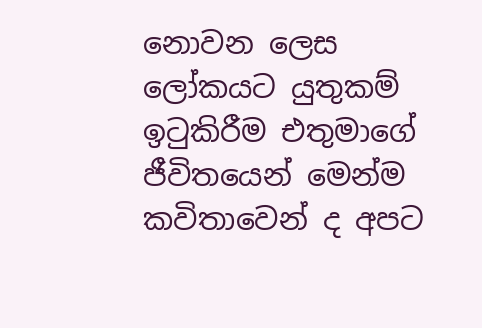නොවන ලෙස ලෝකයට යුතුකම් ඉටුකිරීම එතුමාගේ ජීවිතයෙන් මෙන්ම කවිතාවෙන් ද අපට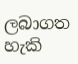ලබාගත හැකි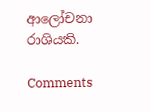ආලෝචනා රාශියකි.

Comments